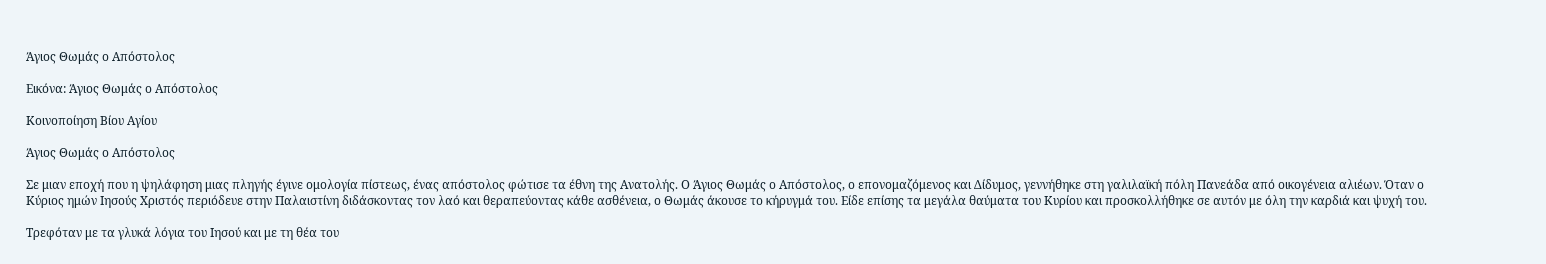Άγιος Θωμάς ο Απόστολος

Εικόνα: Άγιος Θωμάς ο Απόστολος

Κοινοποίηση Βίου Αγίου

Άγιος Θωμάς ο Απόστολος

Σε μιαν εποχή που η ψηλάφηση μιας πληγής έγινε ομολογία πίστεως, ένας απόστολος φώτισε τα έθνη της Ανατολής. Ο Άγιος Θωμάς ο Απόστολος, ο επονομαζόμενος και Δίδυμος, γεννήθηκε στη γαλιλαϊκή πόλη Πανεάδα από οικογένεια αλιέων. Όταν ο Κύριος ημών Ιησούς Χριστός περιόδευε στην Παλαιστίνη διδάσκοντας τον λαό και θεραπεύοντας κάθε ασθένεια, ο Θωμάς άκουσε το κήρυγμά του. Είδε επίσης τα μεγάλα θαύματα του Κυρίου και προσκολλήθηκε σε αυτόν με όλη την καρδιά και ψυχή του.

Τρεφόταν με τα γλυκά λόγια του Ιησού και με τη θέα του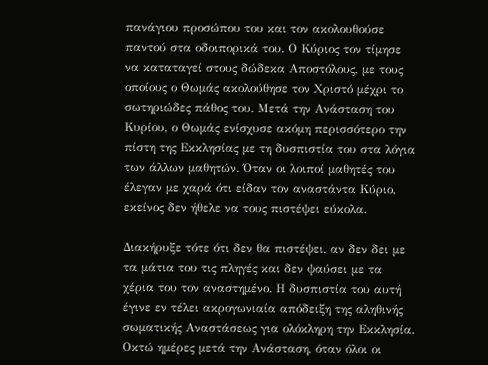πανάγιου προσώπου του και τον ακολουθούσε παντού στα οδοιπορικά του. Ο Κύριος τον τίμησε να καταταγεί στους δώδεκα Αποστόλους, με τους οποίους ο Θωμάς ακολούθησε τον Χριστό μέχρι το σωτηριώδες πάθος του. Μετά την Ανάσταση του Κυρίου, ο Θωμάς ενίσχυσε ακόμη περισσότερο την πίστη της Εκκλησίας με τη δυσπιστία του στα λόγια των άλλων μαθητών. Όταν οι λοιποί μαθητές του έλεγαν με χαρά ότι είδαν τον αναστάντα Κύριο, εκείνος δεν ήθελε να τους πιστέψει εύκολα.

Διακήρυξε τότε ότι δεν θα πιστέψει, αν δεν δει με τα μάτια του τις πληγές και δεν ψαύσει με τα χέρια του τον αναστημένο. Η δυσπιστία του αυτή έγινε εν τέλει ακρογωνιαία απόδειξη της αληθινής σωματικής Αναστάσεως για ολόκληρη την Εκκλησία. Οκτώ ημέρες μετά την Ανάσταση, όταν όλοι οι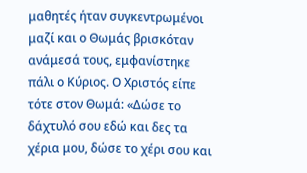μαθητές ήταν συγκεντρωμένοι μαζί και ο Θωμάς βρισκόταν ανάμεσά τους, εμφανίστηκε πάλι ο Κύριος. Ο Χριστός είπε τότε στον Θωμά: «Δώσε το δάχτυλό σου εδώ και δες τα χέρια μου, δώσε το χέρι σου και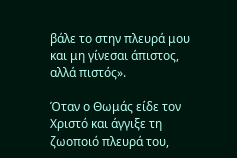βάλε το στην πλευρά μου και μη γίνεσαι άπιστος, αλλά πιστός».

Όταν ο Θωμάς είδε τον Χριστό και άγγιξε τη ζωοποιό πλευρά του,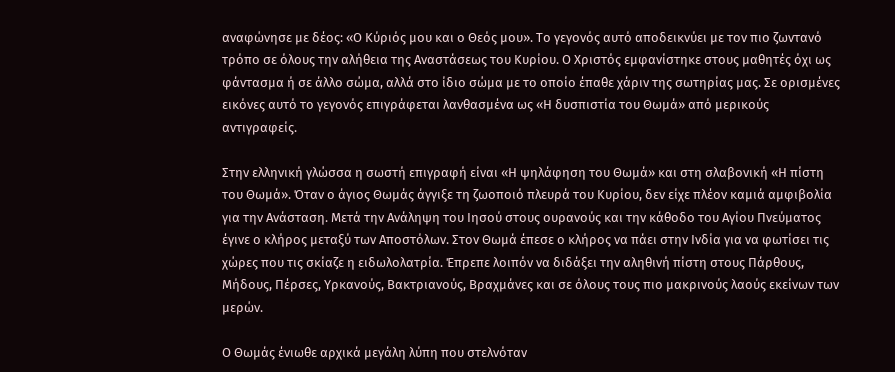αναφώνησε με δέος: «Ο Κύριός μου και ο Θεός μου». Το γεγονός αυτό αποδεικνύει με τον πιο ζωντανό τρόπο σε όλους την αλήθεια της Αναστάσεως του Κυρίου. Ο Χριστός εμφανίστηκε στους μαθητές όχι ως φάντασμα ή σε άλλο σώμα, αλλά στο ίδιο σώμα με το οποίο έπαθε χάριν της σωτηρίας μας. Σε ορισμένες εικόνες αυτό το γεγονός επιγράφεται λανθασμένα ως «Η δυσπιστία του Θωμά» από μερικούς αντιγραφείς.

Στην ελληνική γλώσσα η σωστή επιγραφή είναι «Η ψηλάφηση του Θωμά» και στη σλαβονική «Η πίστη του Θωμά». Όταν ο άγιος Θωμάς άγγιξε τη ζωοποιό πλευρά του Κυρίου, δεν είχε πλέον καμιά αμφιβολία για την Ανάσταση. Μετά την Ανάληψη του Ιησού στους ουρανούς και την κάθοδο του Αγίου Πνεύματος έγινε ο κλήρος μεταξύ των Αποστόλων. Στον Θωμά έπεσε ο κλήρος να πάει στην Ινδία για να φωτίσει τις χώρες που τις σκίαζε η ειδωλολατρία. Έπρεπε λοιπόν να διδάξει την αληθινή πίστη στους Πάρθους, Μήδους, Πέρσες, Υρκανούς, Βακτριανούς, Βραχμάνες και σε όλους τους πιο μακρινούς λαούς εκείνων των μερών.

Ο Θωμάς ένιωθε αρχικά μεγάλη λύπη που στελνόταν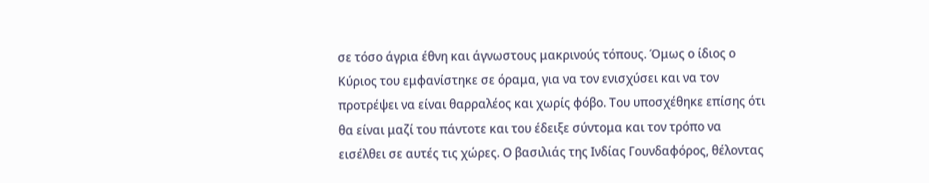σε τόσο άγρια έθνη και άγνωστους μακρινούς τόπους. Όμως ο ίδιος ο Κύριος του εμφανίστηκε σε όραμα, για να τον ενισχύσει και να τον προτρέψει να είναι θαρραλέος και χωρίς φόβο. Του υποσχέθηκε επίσης ότι θα είναι μαζί του πάντοτε και του έδειξε σύντομα και τον τρόπο να εισέλθει σε αυτές τις χώρες. Ο βασιλιάς της Ινδίας Γουνδαφόρος, θέλοντας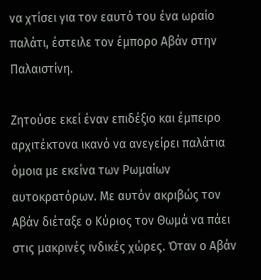να χτίσει για τον εαυτό του ένα ωραίο παλάτι, έστειλε τον έμπορο Αβάν στην Παλαιστίνη.

Ζητούσε εκεί έναν επιδέξιο και έμπειρο αρχιτέκτονα ικανό να ανεγείρει παλάτια όμοια με εκείνα των Ρωμαίων αυτοκρατόρων. Με αυτόν ακριβώς τον Αβάν διέταξε ο Κύριος τον Θωμά να πάει στις μακρινές ινδικές χώρες. Όταν ο Αβάν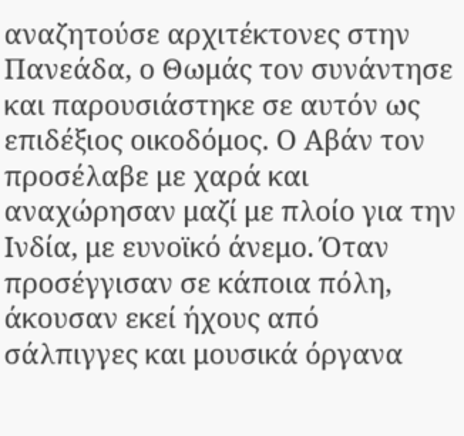αναζητούσε αρχιτέκτονες στην Πανεάδα, ο Θωμάς τον συνάντησε και παρουσιάστηκε σε αυτόν ως επιδέξιος οικοδόμος. Ο Αβάν τον προσέλαβε με χαρά και αναχώρησαν μαζί με πλοίο για την Ινδία, με ευνοϊκό άνεμο. Όταν προσέγγισαν σε κάποια πόλη, άκουσαν εκεί ήχους από σάλπιγγες και μουσικά όργανα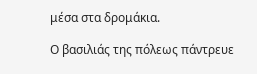μέσα στα δρομάκια.

Ο βασιλιάς της πόλεως πάντρευε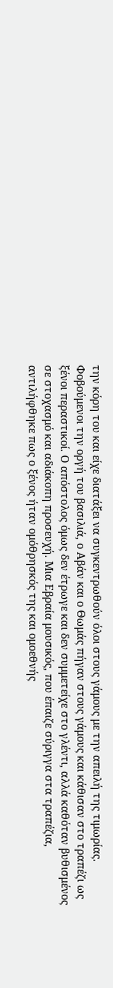την κόρη του και είχε διατάξει να συγκεντρωθούν όλοι στους γάμους με την απειλή της τιμωρίας. Φοβούμενοι την οργή του βασιλιά, ο Αβάν και ο Θωμάς πήγαν στους γάμους και κάθισαν στο τραπέζι ως ξένοι περαστικοί. Ο απόστολος όμως δεν έτρωγε και δεν συμμετείχε στο γλέντι, αλλά καθόταν βυθισμένος σε στοχασμό και αδιάκοπη προσευχή. Μια Εβραία μουσικός, που έπαιζε σύριγγα στα τραπέζια, αντιλήφθηκε πως ο ξένος ήταν ομόθρησκός της και ομοεθνής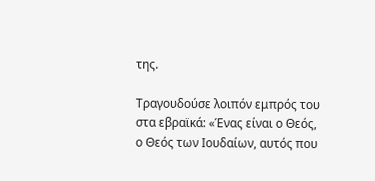της.

Τραγουδούσε λοιπόν εμπρός του στα εβραϊκά: «Ένας είναι ο Θεός, ο Θεός των Ιουδαίων, αυτός που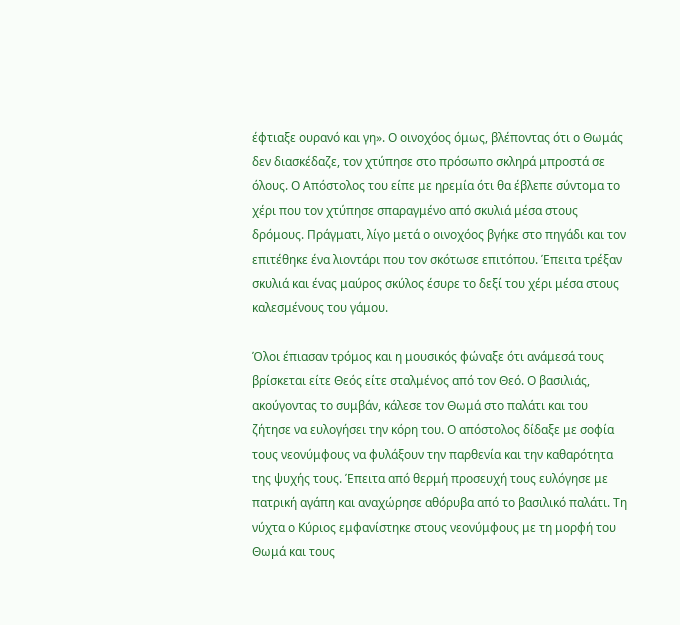έφτιαξε ουρανό και γη». Ο οινοχόος όμως, βλέποντας ότι ο Θωμάς δεν διασκέδαζε, τον χτύπησε στο πρόσωπο σκληρά μπροστά σε όλους. Ο Απόστολος του είπε με ηρεμία ότι θα έβλεπε σύντομα το χέρι που τον χτύπησε σπαραγμένο από σκυλιά μέσα στους δρόμους. Πράγματι, λίγο μετά ο οινοχόος βγήκε στο πηγάδι και τον επιτέθηκε ένα λιοντάρι που τον σκότωσε επιτόπου. Έπειτα τρέξαν σκυλιά και ένας μαύρος σκύλος έσυρε το δεξί του χέρι μέσα στους καλεσμένους του γάμου.

Όλοι έπιασαν τρόμος και η μουσικός φώναξε ότι ανάμεσά τους βρίσκεται είτε Θεός είτε σταλμένος από τον Θεό. Ο βασιλιάς, ακούγοντας το συμβάν, κάλεσε τον Θωμά στο παλάτι και του ζήτησε να ευλογήσει την κόρη του. Ο απόστολος δίδαξε με σοφία τους νεονύμφους να φυλάξουν την παρθενία και την καθαρότητα της ψυχής τους. Έπειτα από θερμή προσευχή τους ευλόγησε με πατρική αγάπη και αναχώρησε αθόρυβα από το βασιλικό παλάτι. Τη νύχτα ο Κύριος εμφανίστηκε στους νεονύμφους με τη μορφή του Θωμά και τους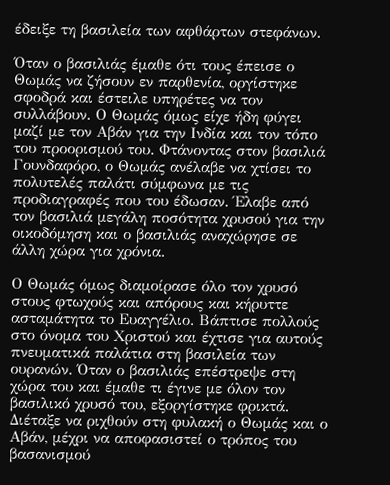έδειξε τη βασιλεία των αφθάρτων στεφάνων.

Όταν ο βασιλιάς έμαθε ότι τους έπεισε ο Θωμάς να ζήσουν εν παρθενία, οργίστηκε σφοδρά και έστειλε υπηρέτες να τον συλλάβουν. Ο Θωμάς όμως είχε ήδη φύγει μαζί με τον Αβάν για την Ινδία και τον τόπο του προορισμού του. Φτάνοντας στον βασιλιά Γουνδαφόρο, ο Θωμάς ανέλαβε να χτίσει το πολυτελές παλάτι σύμφωνα με τις προδιαγραφές που του έδωσαν. Έλαβε από τον βασιλιά μεγάλη ποσότητα χρυσού για την οικοδόμηση και ο βασιλιάς αναχώρησε σε άλλη χώρα για χρόνια.

Ο Θωμάς όμως διαμοίρασε όλο τον χρυσό στους φτωχούς και απόρους και κήρυττε ασταμάτητα το Ευαγγέλιο. Βάπτισε πολλούς στο όνομα του Χριστού και έχτισε για αυτούς πνευματικά παλάτια στη βασιλεία των ουρανών. Όταν ο βασιλιάς επέστρεψε στη χώρα του και έμαθε τι έγινε με όλον τον βασιλικό χρυσό του, εξοργίστηκε φρικτά. Διέταξε να ριχθούν στη φυλακή ο Θωμάς και ο Αβάν, μέχρι να αποφασιστεί ο τρόπος του βασανισμού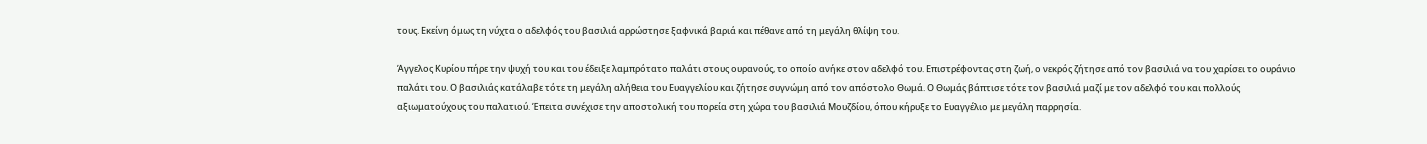τους. Εκείνη όμως τη νύχτα ο αδελφός του βασιλιά αρρώστησε ξαφνικά βαριά και πέθανε από τη μεγάλη θλίψη του.

Άγγελος Κυρίου πήρε την ψυχή του και του έδειξε λαμπρότατο παλάτι στους ουρανούς, το οποίο ανήκε στον αδελφό του. Επιστρέφοντας στη ζωή, ο νεκρός ζήτησε από τον βασιλιά να του χαρίσει το ουράνιο παλάτι του. Ο βασιλιάς κατάλαβε τότε τη μεγάλη αλήθεια του Ευαγγελίου και ζήτησε συγνώμη από τον απόστολο Θωμά. Ο Θωμάς βάπτισε τότε τον βασιλιά μαζί με τον αδελφό του και πολλούς αξιωματούχους του παλατιού. Έπειτα συνέχισε την αποστολική του πορεία στη χώρα του βασιλιά Μουζδίου, όπου κήρυξε το Ευαγγέλιο με μεγάλη παρρησία.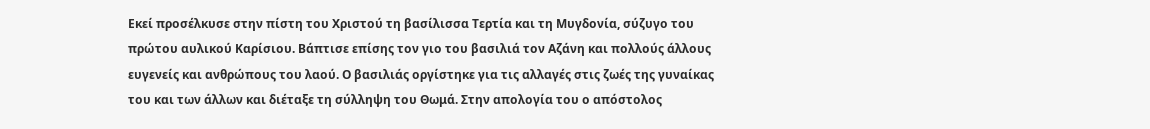Εκεί προσέλκυσε στην πίστη του Χριστού τη βασίλισσα Τερτία και τη Μυγδονία, σύζυγο του πρώτου αυλικού Καρίσιου. Βάπτισε επίσης τον γιο του βασιλιά τον Αζάνη και πολλούς άλλους ευγενείς και ανθρώπους του λαού. Ο βασιλιάς οργίστηκε για τις αλλαγές στις ζωές της γυναίκας του και των άλλων και διέταξε τη σύλληψη του Θωμά. Στην απολογία του ο απόστολος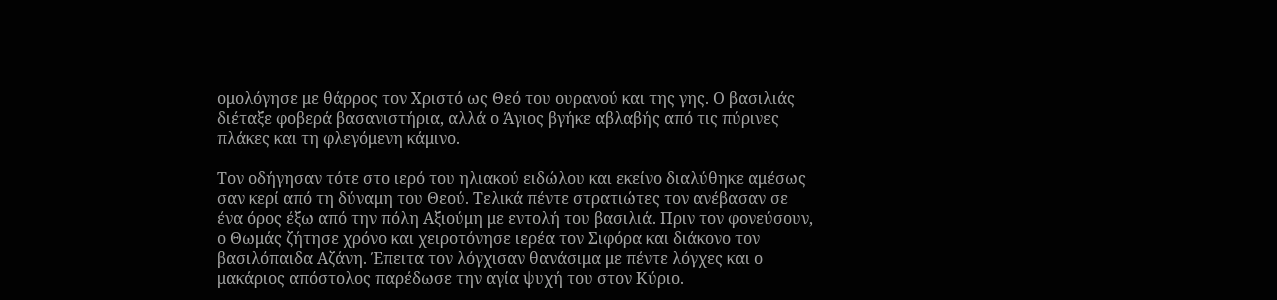ομολόγησε με θάρρος τον Χριστό ως Θεό του ουρανού και της γης. Ο βασιλιάς διέταξε φοβερά βασανιστήρια, αλλά ο Άγιος βγήκε αβλαβής από τις πύρινες πλάκες και τη φλεγόμενη κάμινο.

Τον οδήγησαν τότε στο ιερό του ηλιακού ειδώλου και εκείνο διαλύθηκε αμέσως σαν κερί από τη δύναμη του Θεού. Τελικά πέντε στρατιώτες τον ανέβασαν σε ένα όρος έξω από την πόλη Αξιούμη με εντολή του βασιλιά. Πριν τον φονεύσουν, ο Θωμάς ζήτησε χρόνο και χειροτόνησε ιερέα τον Σιφόρα και διάκονο τον βασιλόπαιδα Αζάνη. Έπειτα τον λόγχισαν θανάσιμα με πέντε λόγχες και ο μακάριος απόστολος παρέδωσε την αγία ψυχή του στον Κύριο.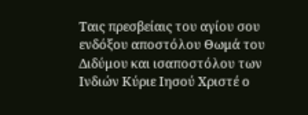Ταις πρεσβείαις του αγίου σου ενδόξου αποστόλου Θωμά του Διδύμου και ισαποστόλου των Ινδιών Κύριε Ιησού Χριστέ ο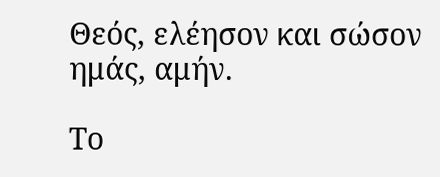Θεός, ελέησον και σώσον ημάς, αμήν.

Το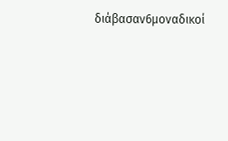διάβασαν6μοναδικοί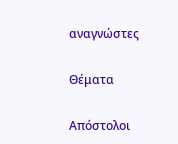αναγνώστες

Θέματα

Απόστολοι